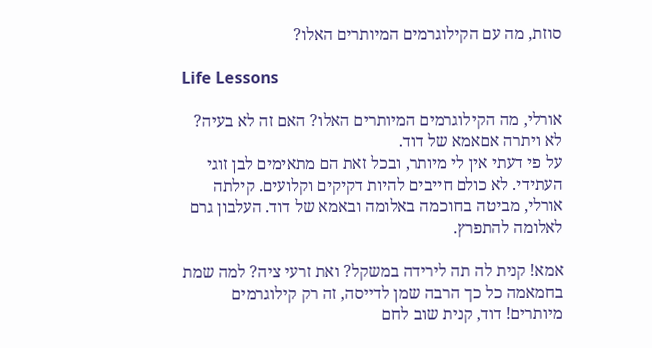סוזת, מה עם הקילוגרמים המיותרים האלו?

Life Lessons

אורלי, מה הקילוגרמים המיותרים האלו? האם זה לא בעיה? לא ויתרה אםאמא של דוד.
על פי דעתי אין לי מיותר, ובכל זאת הם מתאימים לבן זוגי העתידי. לא כולם חייבים להיות דקיקים וקלועים. קילתה אורלי, מביטה בחוכמה באלומה ובאמא של דוד. העלבון גרם לאלומה להתפרץ.

אמא! קנית לה תה לירידה במשקל? ואת זרעי ציה? למה שמת בחמאמה כל כך הרבה שמן לדייסה, זה רק קילוגרמים מיותרים! דוד, קנית שוב לחם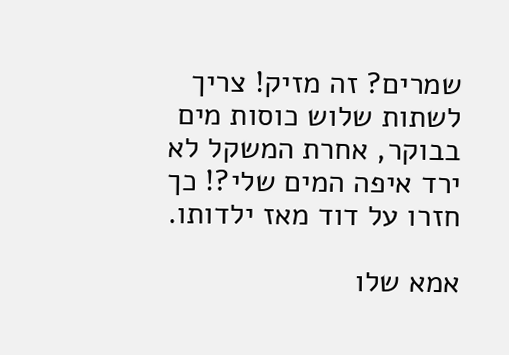שמרים? זה מזיק! צריך לשתות שלוש כוסות מים בבוקר, אחרת המשקל לא ירד איפה המים שלי?! כך חזרו על דוד מאז ילדותו.

אמא שלו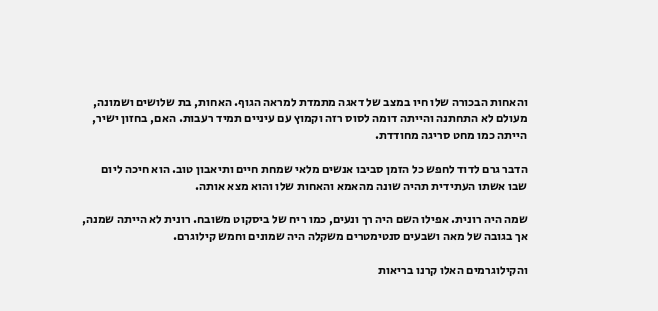והאחות הבכורה שלו חיו במצב של דאגה מתמדת למראה הגוף. האחות, בת שלושים ושמונה, מעולם לא התחתנה והייתה דומה לסוס רזה וקמוץ עם עיניים תמיד רעבות. האם, בחזון ישיר, הייתה כמו מחט סריגה מחודדת.

הדבר גרם לדוד לחפש כל הזמן סביבו אנשים מלאי שמחת חיים ותיאבון טוב. הוא חיכה ליום שבו אשתו העתידית תהיה שונה מהאמא והאחות שלו והוא מצא אותה.

שמה היה רונית. אפילו השם היה רך ונעים, כמו ריח של ביסקוט משובח. רונית לא הייתה שמנה, אך בגובה של מאה ושבעים סנטימטרים משקלה היה שמונים וחמש קילוגרם.

והקילוגרמים האלו קרנו בריאות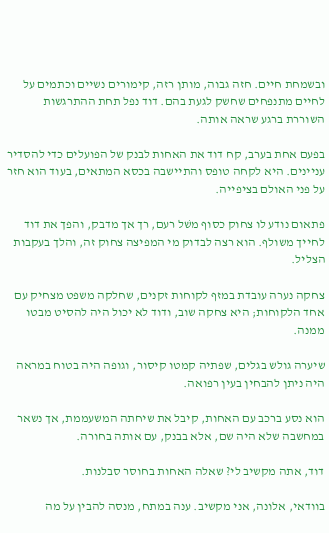ובשמחת חיים. חזה גבוה, מותן רזה, קימורים נשיים וכתמים על לחיים מתנפחים שחשק לגעת בהם. דוד נפל תחת ההתרגשות השוררת ברגע שראה אותה.

בפעם אחת בערב, קח דוד את האחות לבנק של הפועלים כדי להסדיר עניינים. היא לקחה טופס והתיישבה בכסא המתאים, בעוד הוא חזר על פני האולם בציפייה.

פתאום נודע לו צחוק כסוף משׁל רעם, רך אך מדבק, והפך את דוד לחייך משולף. הוא רצה לבדוק מי המפיצה צחוק זה, והלך בעקבות הצליל.

צחקה נערה עובדת במזף לקוחות זקנים, שחלקה משפט מצחיק עם אחד הלקוחות; היא צחקה שוב, ודוד לא יכול היה להסיט מבטו ממנה.

שיערה גולש בגלים, שפתיה קמטו קיסור, וגופה היה בטוח במראה היה ניתן להבחין בעין רפואה.

הוא נסע ברכב עם האחות, קיבל את שיחתה המשעממת, אך נשאר במחשבה שלא היה שם, אלא בבנק, עם אותה בחורה.

דוד, אתה מקשיב לי? שאלה האחות בחוסר סבלנות.

בוודאי, אלונה, אני מקשיב. ענה במתח, מנסה להבין על מה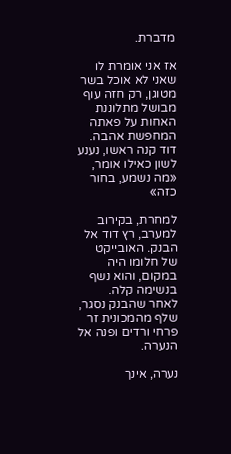מדברת.

אז אני אומרת לו שאני לא אוכל בשר מטוגן, רק חזה עוף מבושל מתלוננת האחות על פאתה המחפשת אהבה. דוד קנה ראשו, נענע לשון כאילו אומר, «מה נשמע, בחור כזה»

למחרת, בקירוב למערב, רץ דוד אל הבנק. האובייקט של חלומו היה במקום, והוא נשף בנשימה קלה. לאחר שהבנק נסגר, שלף מהמכונית זר פרחי ורדים ופנה אל הנערה.

נערה, אינך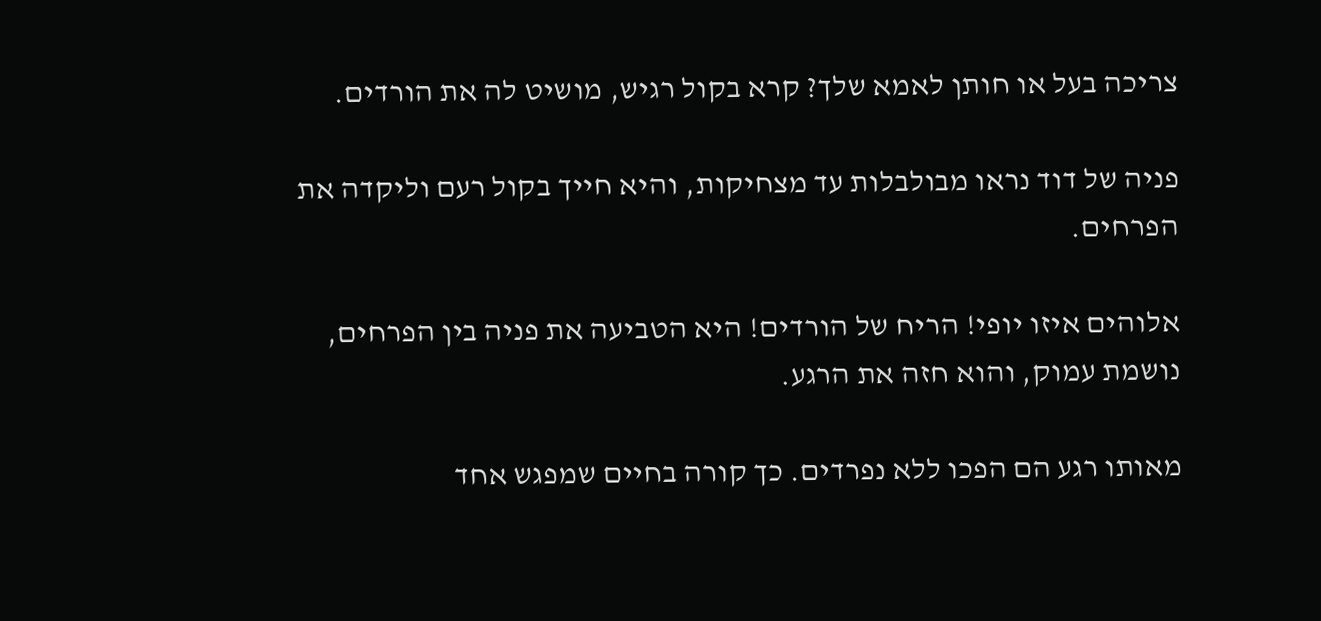צריכה בעל או חותן לאמא שלך? קרא בקול רגיש, מושיט לה את הורדים.

פניה של דוד נראו מבולבלות עד מצחיקות, והיא חייך בקול רעם וליקדה את הפרחים.

אלוהים איזו יופי! הריח של הורדים! היא הטביעה את פניה בין הפרחים, נושמת עמוק, והוא חזה את הרגע.

מאותו רגע הם הפכו ללא נפרדים. כך קורה בחיים שמפגש אחד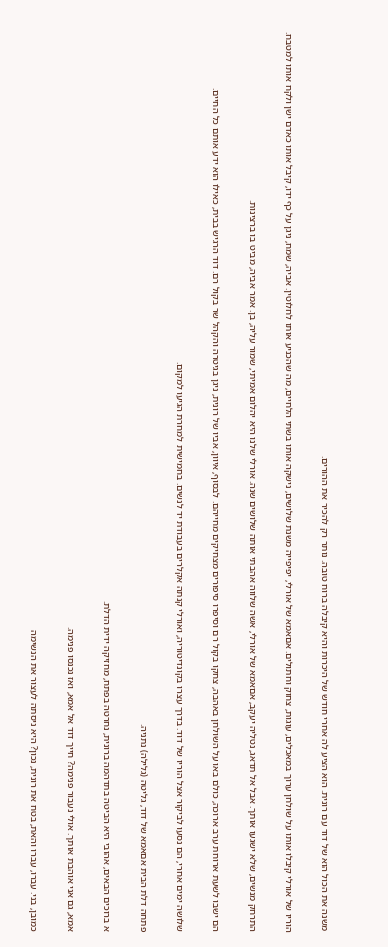משנה את הכול הוא של דוד עם רונית. הוא הציע לה אחרי חודש של היכרות והיא קיבלה ברוח טובה. נותר רק להכיר את ההורים.

הוריו של אורלי קיבלו אותו על שולחן ערוך במאכלים, עוגות, צחוק וחתולים. אםאמא של אורלי, יפיפייה משנת שלושים, נישקה אותו בשתי הלחיים, מה שהכניע אותו לחלוטין. אביה, שמח, ניגן על כף ידו, קיבל אותו כאדם ישן ולקח אותו למטבח.

התרחק מנשים, שלא ישגעו אותך. אבל אל תדאג, נטליה יעקב, אםאמא של אורלי, אשה שלווה אהבתי אותה שלושים שנה. אורלי שלנו היא יהלום אמיתי, שמור עליה, בן. אמר אביה, מביט בו ברצינות.

הם ישבו לשעת ארוחת ערב ארוכה, כולם באו על השולחן באהבה, צחקו בקול רם וסיפרו סיפורים מצחיקים מחייהם. לבסוף, איוון, אביו של רונית, ניגן בגיטרה והקהל שר בקול רם. דוד הרגיש בבית, כאילו הוא ידע אותם כל החיים.

שלושה ימים אחרי, הם נסעו לביקור אצל הוריו של דוד. בדרך עצרו בקונדיטוריה, ואורלי קנתה אקלרים בעבודת יד לנשים. בחמישית למחרת הגיעו למקום.

פתחה דלת הבית אםאמא של דוד, גליטה (גלילה) נתניה.

א ברוכים הבאים, אהובי היא הביטה בתדהמה ברונית, נחרטה בפתח, מחזיקה ידית הדלת.

אמא, גם אני אוהבת אותך. אולי נעבור פנימה? חייך דוד אל אמא, ואז נכנסו פנימה.

כמובן, בני. עברו, עברו והאת, בטח את רונית, נכון? היא ניסתה לעצור את הנשימה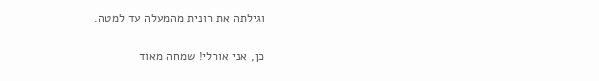וגילתה את רונית מהמעלה עד למטה.

כן, אני אורלי! שמחה מאוד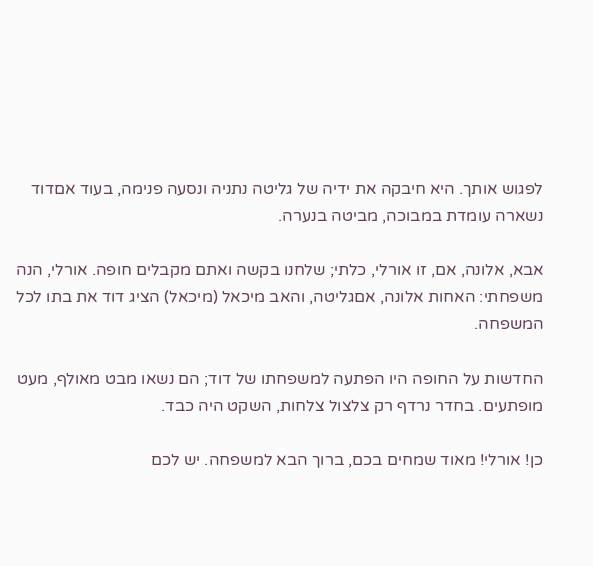לפגוש אותך. היא חיבקה את ידיה של גליטה נתניה ונסעה פנימה, בעוד אםדוד נשארה עומדת במבוכה, מביטה בנערה.

אבא, אלונה, אם, זו אורלי, כלתי; שלחנו בקשה ואתם מקבלים חופה. אורלי, הנה משפחתי: האחות אלונה, אםגליטה, והאב מיכאל (מיכאל) הציג דוד את בתו לכל המשפחה.

החדשות על החופה היו הפתעה למשפחתו של דוד; הם נשאו מבט מאולף, מעט מופתעים. בחדר נרדף רק צלצול צלחות, השקט היה כבד.

כן! אורלי! מאוד שמחים בכם, ברוך הבא למשפחה. יש לכם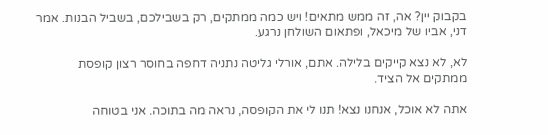בקבוק יין? אה, זה ממש מתאים! ויש כמה ממתקים, רק בשבילכם, בשביל הבנות. אמר דני, אביו של מיכאל, ופתאום השולחן נרגע.

לא, לא נצא קייקים בלילה. אתם, אורלי גליטה נתניה דחפה בחוסר רצון קופסת ממתקים אל הציד.

אתה לא אוכל, אנחנו נצא! תנו לי את הקופסה, נראה מה בתוכה. אני בטוחה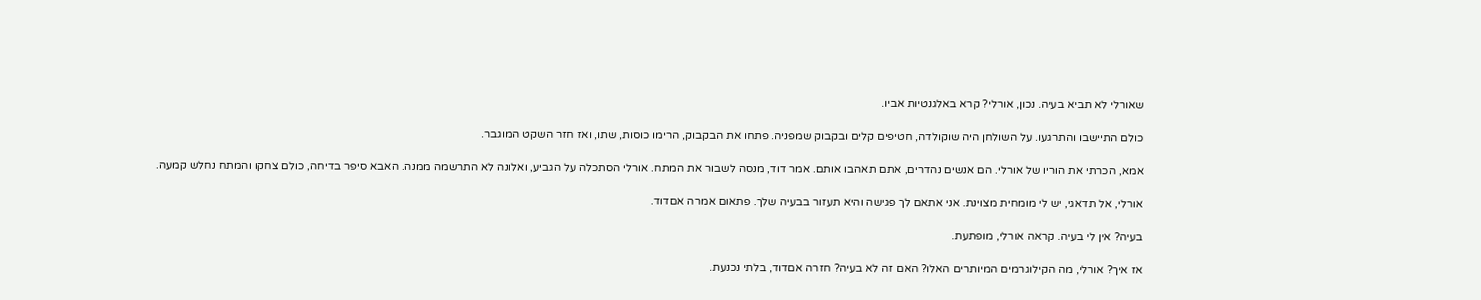שאורלי לא תביא בעיה. נכון, אורלי? קרא באלגנטיות אביו.

כולם התיישבו והתרגעו. על השולחן היה שוקולדה, חטיפים קלים ובקבוק שמפניה. פתחו את הבקבוק, הרימו כוסות, שתו, ואז חזר השקט המוגבר.

אמא, הכרתי את הוריו של אורלי. הם אנשים נהדרים, אתם תאהבו אותם. אמר דוד, מנסה לשבור את המתח. אורלי הסתכלה על הגביע, ואלונה לא התרשמה ממנה. האבא סיפר בדיחה, כולם צחקו והמתח נחלש קמעה.

אורלי, אל תדאגי, יש לי מומחית מצוינת. אני אתאם לך פגישה והיא תעזור בבעיה שלך. פתאום אמרה אםדוד.

בעיה? אין לי בעיה. קראה אורלי, מופתעת.

אז איך? אורלי, מה הקילוגרמים המיותרים האלו? האם זה לא בעיה? חזרה אםדוד, בלתי נכנעת.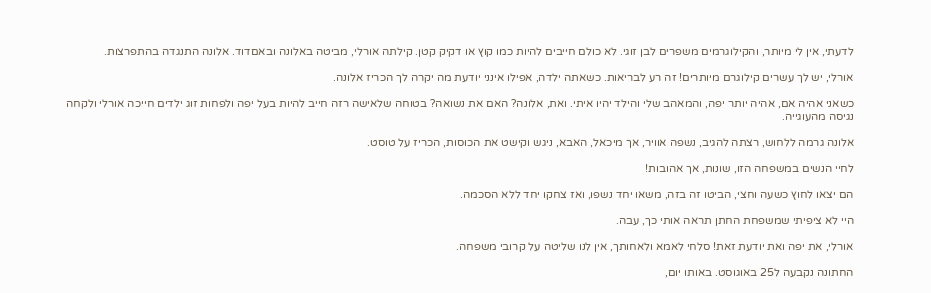לדעתי, אין לי מיותר, והקילוגרמים משפרים לבן זוגי. לא כולם חייבים להיות כמו קוץ או דקיק קטן. קילתה אורלי, מביטה באלונה ובאםדוד. אלונה התנגדה בהתפרצות.

אורלי, יש לך עשרים קילוגרם מיותרים! זה רע לבריאות. כשאתה ילדה, אפילו אינני יודעת מה יקרה לך הכריז אלונה.

כשאני אהיה אם, אהיה יותר יפה, והמאהב שלי והילד יהיו איתי. ואת, אלונה? האם את נשואה? בטוחה שלאישה רזה חייב להיות בעל יפה ולפחות זוג ילדים חייכה אורלי ולקחה נגיסה מהעוגייה.

אלונה גרמה ללחוש, רצתה להגיב, נשפה אוויר, אך מיכאל, האבא, ניגש וקישט את הכוסות, הכריז על טוסט.

לחיי הנשים במשפחה הזו, שונות, אך אהובות!

הם יצאו לחוץ כשעה וחצי, הביטו זה בזה, משאו יחד נשפו, ואז צחקו יחד ללא הסכמה.

היי לא ציפיתי שמשפחת החתן תראה אותי כך, עבה.

אורלי, את יפה ואת יודעת זאת! סלחי לאמא ולאחותך, אין לנו שליטה על קרובי משפחה.

החתונה נקבעה ל25 באוגוסט. באותו יום,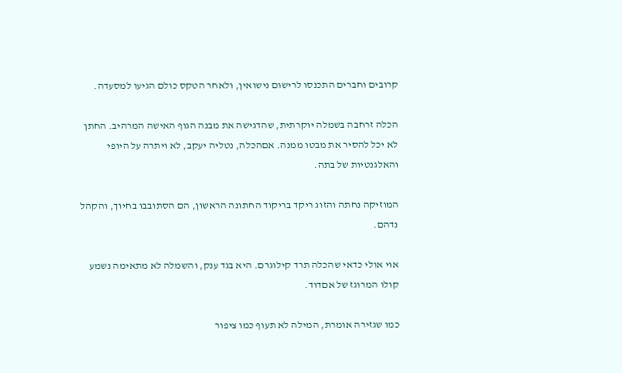קרובים וחברים התכנסו לרישום נישואין, ולאחר הטקס כולם הגיעו למסעדה.

הכלה זרחבה בשמלה יוקרתית, שהדגישה את מבנה הגוף האישה המרהיב. החתן לא יכל להסיר את מבטו ממנה. אםהכלה, נטליה יעקב, לא ויתרה על היופי והאלגנטיות של בתה.

המוזיקה נחתה והזוג ריקד בריקוד החתונה הראשון, הם הסתובבו בחיוך, והקהל נדהם.

אוי אולי כדאי שהכלה תרד קילוגרם. היא בגד ענק, והשמלה לא מתאימה נשמע קולו המרוגז של אםדוד.

כמו שגזירה אומרת, המילה לא תעוף כמו ציפור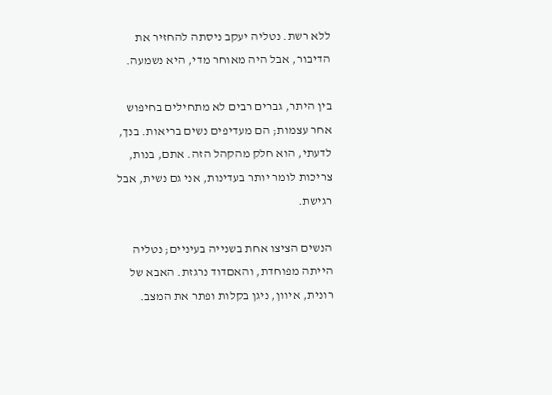ללא רשת. נטליה יעקב ניסתה להחזיר את הדיבור, אבל היה מאוחר מדי, היא נשמעה.

בין היתר, גברים רבים לא מתחילים בחיפוש אחר עצמות; הם מעדיפים נשים בריאות. בנך, לדעתי, הוא חלק מהקהל הזה. אתם, בנות, צריכות לומר יותר בעדינות, אני גם נשית, אבל רגישת.

הנשים הציצו אחת בשנייה בעיניים; נטליה הייתה מפוחדת, והאםדוד נרגזת. האבא של רונית, איוון, ניגן בקלות ופתר את המצב.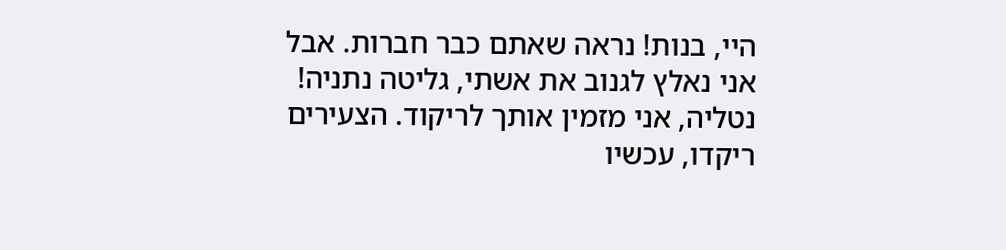היי, בנות! נראה שאתם כבר חברות. אבל אני נאלץ לגנוב את אשתי, גליטה נתניה! נטליה, אני מזמין אותך לריקוד. הצעירים ריקדו, עכשיו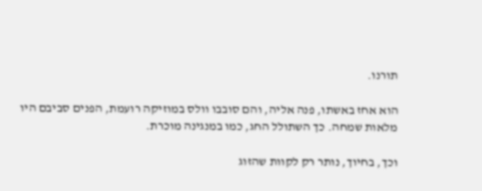תורנו.

הוא אחז באשתו, פנה אליה, והם סובבו וולס במוזיקה רועמת, הפנים סביבם היו מלאות שמחה. כך השתולל החג, כמו במנגינה מוכרת.

וכך, בחיוך, נותר רק לקוות שהזוג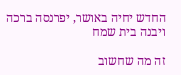החדש יחיה באושר, יפרנסה ברכה ויבנה בית שמח

זה מה שחשוב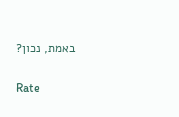באמת, נכון?

Rate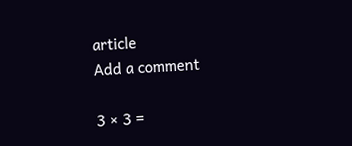article
Add a comment

3 × 3 =